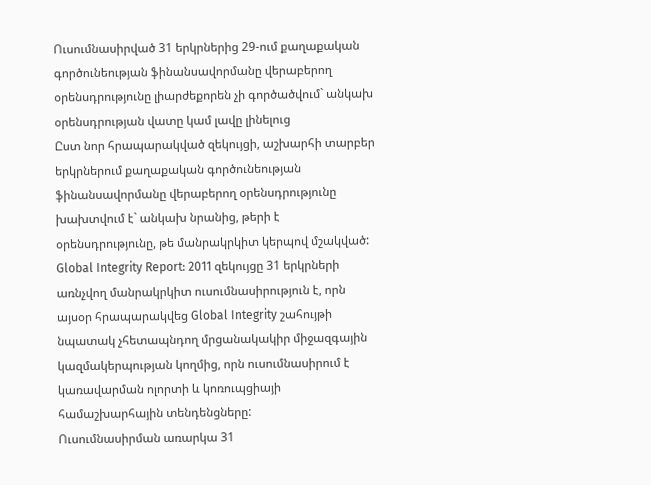Ուսումնասիրված 31 երկրներից 29-ում քաղաքական գործունեության ֆինանսավորմանը վերաբերող օրենսդրությունը լիարժեքորեն չի գործածվում` անկախ օրենսդրության վատը կամ լավը լինելուց
Ըստ նոր հրապարակված զեկույցի, աշխարհի տարբեր երկրներում քաղաքական գործունեության ֆինանսավորմանը վերաբերող օրենսդրությունը խախտվում է` անկախ նրանից, թերի է օրենսդրությունը, թե մանրակրկիտ կերպով մշակված: Global Integrity Report: 2011 զեկույցը 31 երկրների առնչվող մանրակրկիտ ուսումնասիրություն է, որն այսօր հրապարակվեց Global Integrity շահույթի նպատակ չհետապնդող մրցանակակիր միջազգային կազմակերպության կողմից, որն ուսումնասիրում է կառավարման ոլորտի և կոռուպցիայի համաշխարհային տենդենցները:
Ուսումնասիրման առարկա 31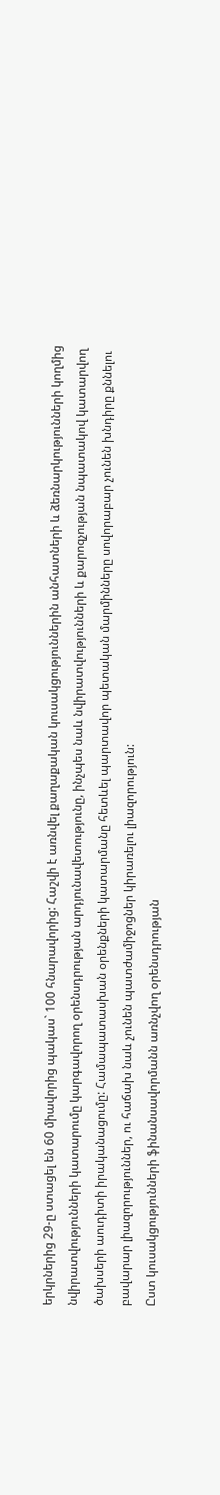երկրներից 29-ը ստացել են 60 միավորից պակաս` 100 հնարավորից: Հաշվի է առնվել քաղաքական կուսակցություններին անհատների և ձեռնարկությունների կողմից նվիրատվությունների կատարումը կարգավորող օրենսդրության արդյունավետությունը, ինչպես նաև նվիրատվությունների և քարոզչության նպատակով կատարվող ծախսերի աուդիտի իրականացումը: Համապատասխան օրենքների կատարմանը հետևել պարտավոր պետական մարմինները սովորաբար չունեն խնդիրը քննելու բավարար լիազորություններ, ու հաճախ նաև չունեն պատժամիջոցներ կիրառելու լիազորություն:
Ըստ կուսակցությունների ֆինանսավորմանն առնչվող օրենսդրության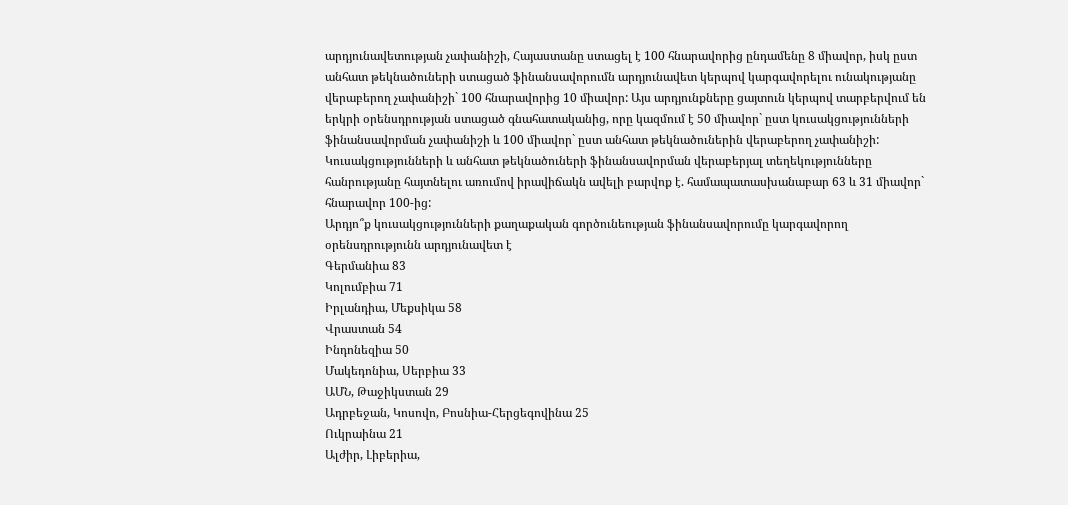արդյունավետության չափանիշի, Հայաստանը ստացել է 100 հնարավորից ընդամենը 8 միավոր, իսկ ըստ անհատ թեկնածուների ստացած ֆինանսավորումն արդյունավետ կերպով կարգավորելու ունակությանը վերաբերող չափանիշի` 100 հնարավորից 10 միավոր: Այս արդյունքները ցայտուն կերպով տարբերվում են երկրի օրենսդրության ստացած գնահատականից, որը կազմում է 50 միավոր` ըստ կուսակցությունների ֆինանսավորման չափանիշի և 100 միավոր` ըստ անհատ թեկնածուներին վերաբերող չափանիշի: Կուսակցությունների և անհատ թեկնածուների ֆինանսավորման վերաբերյալ տեղեկությունները հանրությանը հայտնելու առումով իրավիճակն ավելի բարվոք է. համապատասխանաբար 63 և 31 միավոր` հնարավոր 100-ից:
Արդյո՞ք կուսակցությունների քաղաքական գործունեության ֆինանսավորումը կարգավորող օրենսդրությունն արդյունավետ է
Գերմանիա 83
Կոլումբիա 71
Իրլանդիա, Մեքսիկա 58
Վրաստան 54
Ինդոնեզիա 50
Մակեդոնիա, Սերբիա 33
ԱՄՆ, Թաջիկստան 29
Ադրբեջան, Կոսովո, Բոսնիա-Հերցեգովինա 25
Ուկրաինա 21
Ալժիր, Լիբերիա,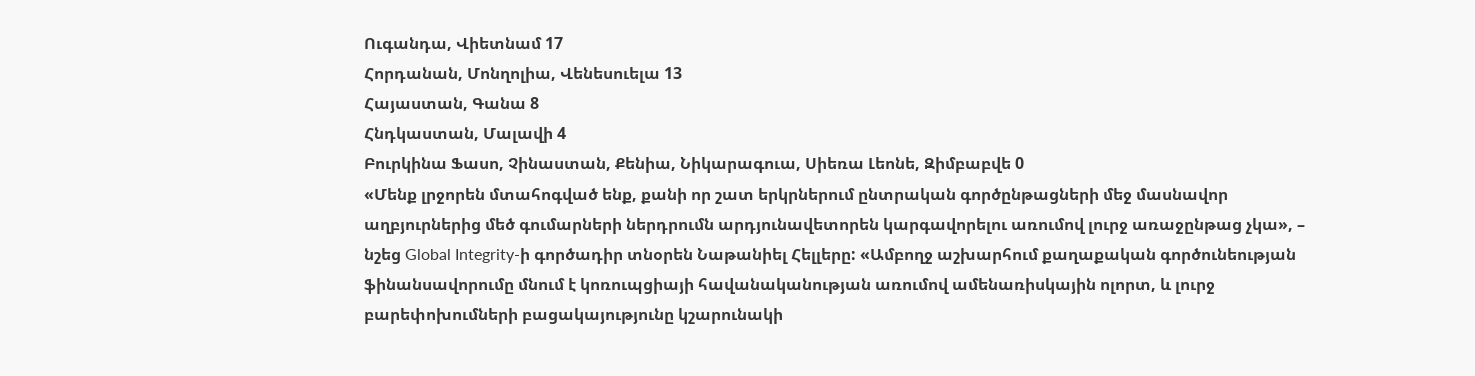Ուգանդա, Վիետնամ 17
Հորդանան, Մոնղոլիա, Վենեսուելա 13
Հայաստան, Գանա 8
Հնդկաստան, Մալավի 4
Բուրկինա Ֆասո, Չինաստան, Քենիա, Նիկարագուա, Սիեռա Լեոնե, Զիմբաբվե 0
«Մենք լրջորեն մտահոգված ենք, քանի որ շատ երկրներում ընտրական գործընթացների մեջ մասնավոր աղբյուրներից մեծ գումարների ներդրումն արդյունավետորեն կարգավորելու առումով լուրջ առաջընթաց չկա», – նշեց Global Integrity-ի գործադիր տնօրեն Նաթանիել Հելլերը: «Ամբողջ աշխարհում քաղաքական գործունեության ֆինանսավորումը մնում է կոռուպցիայի հավանականության առումով ամենառիսկային ոլորտ, և լուրջ բարեփոխումների բացակայությունը կշարունակի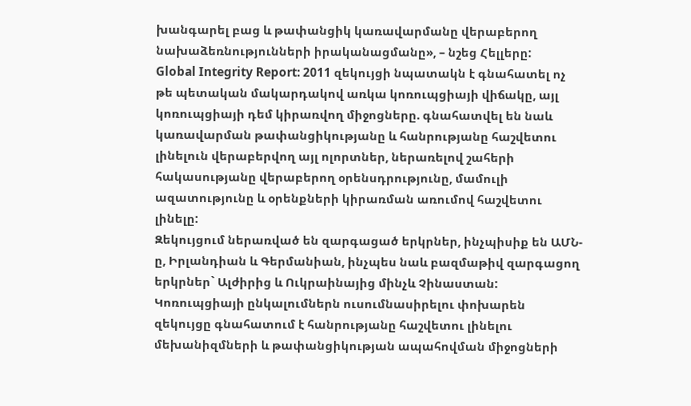խանգարել բաց և թափանցիկ կառավարմանը վերաբերող նախաձեռնությունների իրականացմանը», – նշեց Հելլերը:
Global Integrity Report: 2011 զեկույցի նպատակն է գնահատել ոչ թե պետական մակարդակով առկա կոռուպցիայի վիճակը, այլ կոռուպցիայի դեմ կիրառվող միջոցները. գնահատվել են նաև կառավարման թափանցիկությանը և հանրությանը հաշվետու լինելուն վերաբերվող այլ ոլորտներ, ներառելով շահերի հակասությանը վերաբերող օրենսդրությունը, մամուլի ազատությունը և օրենքների կիրառման առումով հաշվետու լինելը:
Զեկույցում ներառված են զարգացած երկրներ, ինչպիսիք են ԱՄՆ-ը, Իրլանդիան և Գերմանիան, ինչպես նաև բազմաթիվ զարգացող երկրներ` Ալժիրից և Ուկրաինայից մինչև Չինաստան: Կոռուպցիայի ընկալումներն ուսումնասիրելու փոխարեն զեկույցը գնահատում է հանրությանը հաշվետու լինելու մեխանիզմների և թափանցիկության ապահովման միջոցների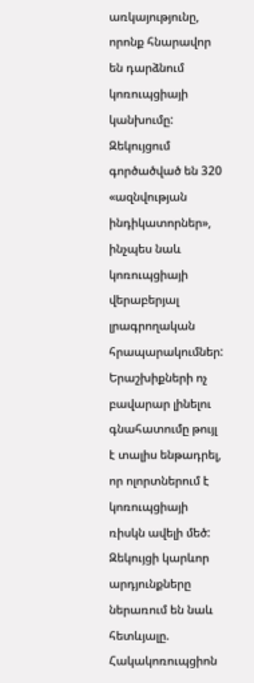առկայությունը, որոնք հնարավոր են դարձնում կոռուպցիայի կանխումը: Զեկույցում գործածված են 320 «ազնվության ինդիկատորներ», ինչպես նաև կոռուպցիայի վերաբերյալ լրագրողական հրապարակումներ: Երաշխիքների ոչ բավարար լինելու գնահատումը թույլ է տալիս ենթադրել, որ ոլորտներում է կոռուպցիայի ռիսկն ավելի մեծ:
Զեկույցի կարևոր արդյունքները ներառում են նաև հետևյալը.
Հակակոռուպցիոն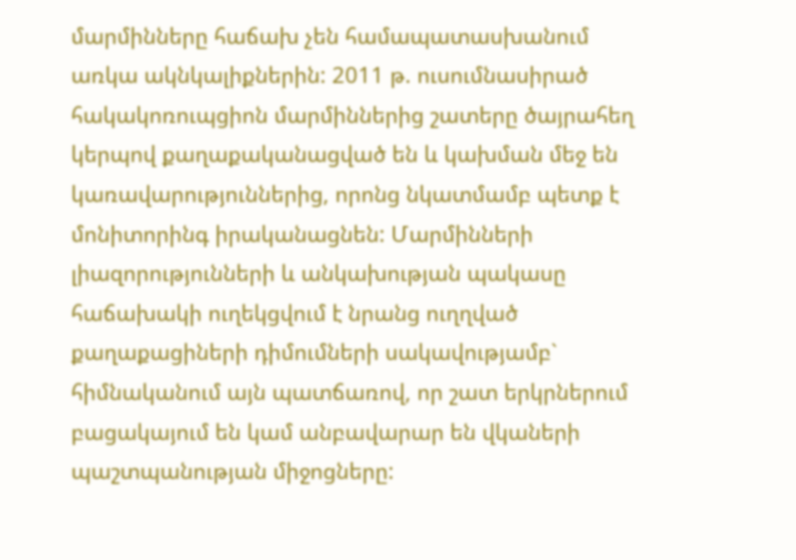մարմինները հաճախ չեն համապատասխանում առկա ակնկալիքներին: 2011 թ. ուսումնասիրած հակակոռուպցիոն մարմիններից շատերը ծայրահեղ կերպով քաղաքականացված են և կախման մեջ են կառավարություններից, որոնց նկատմամբ պետք է մոնիտորինգ իրականացնեն: Մարմինների լիազորությունների և անկախության պակասը հաճախակի ուղեկցվում է նրանց ուղղված քաղաքացիների դիմումների սակավությամբ` հիմնականում այն պատճառով, որ շատ երկրներում բացակայում են կամ անբավարար են վկաների պաշտպանության միջոցները: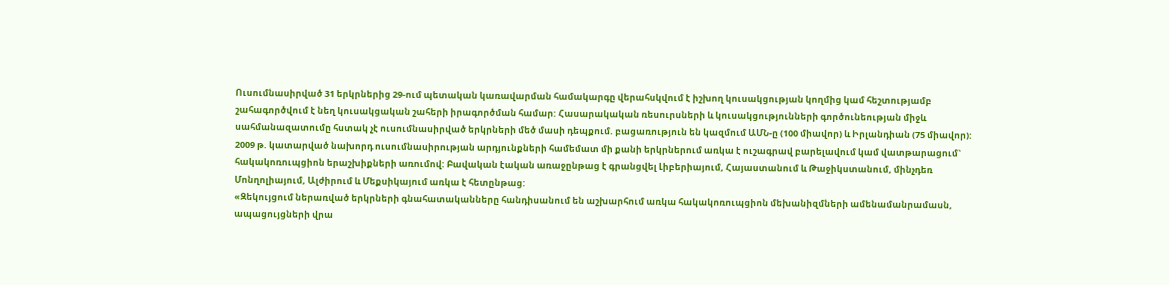Ուսումնասիրված 31 երկրներից 29-ում պետական կառավարման համակարգը վերահսկվում է իշխող կուսակցության կողմից կամ հեշտությամբ շահագործվում է նեղ կուսակցական շահերի իրագործման համար: Հասարակական ռեսուրսների և կուսակցությունների գործունեության միջև սահմանազատումը հստակ չէ ուսումնասիրված երկրների մեծ մասի դեպքում. բացառություն են կազմում ԱՄՆ-ը (100 միավոր) և Իրլանդիան (75 միավոր):
2009 թ. կատարված նախորդ ուսումնասիրության արդյունքների համեմատ մի քանի երկրներում առկա է ուշագրավ բարելավում կամ վատթարացում` հակակոռուպցիոն երաշխիքների առումով: Բավական էական առաջընթաց է գրանցվել Լիբերիայում, Հայաստանում և Թաջիկստանում, մինչդեռ Մոնղոլիայում, Ալժիրում և Մեքսիկայում առկա է հետընթաց:
«Զեկույցում ներառված երկրների գնահատականները հանդիսանում են աշխարհում առկա հակակոռուպցիոն մեխանիզմների ամենամանրամասն, ապացույցների վրա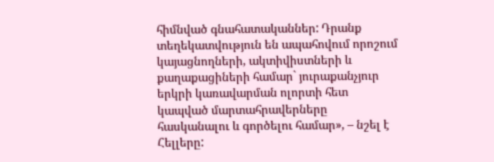հիմնված գնահատականներ: Դրանք տեղեկատվություն են ապահովում որոշում կայացնողների, ակտիվիստների և քաղաքացիների համար` յուրաքանչյուր երկրի կառավարման ոլորտի հետ կապված մարտահրավերները հասկանալու և գործելու համար», – նշել է Հելլերը: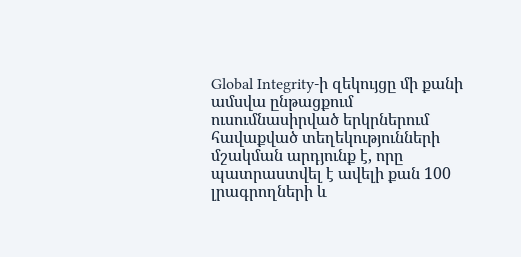Global Integrity-ի զեկույցը մի քանի ամսվա ընթացքում ուսումնասիրված երկրներում հավաքված տեղեկությունների մշակման արդյունք է, որը պատրաստվել է ավելի քան 100 լրագրողների և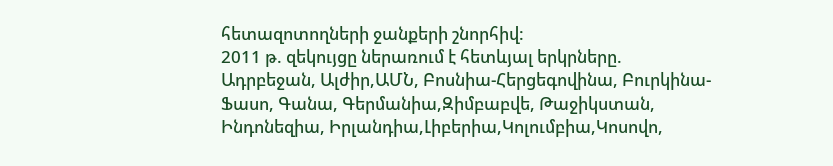հետազոտողների ջանքերի շնորհիվ:
2011 թ. զեկույցը ներառում է հետևյալ երկրները.
Ադրբեջան, Ալժիր,ԱՄՆ, Բոսնիա-Հերցեգովինա, Բուրկինա-Ֆասո, Գանա, Գերմանիա,Զիմբաբվե, Թաջիկստան, Ինդոնեզիա, Իրլանդիա,Լիբերիա,Կոլումբիա,Կոսովո,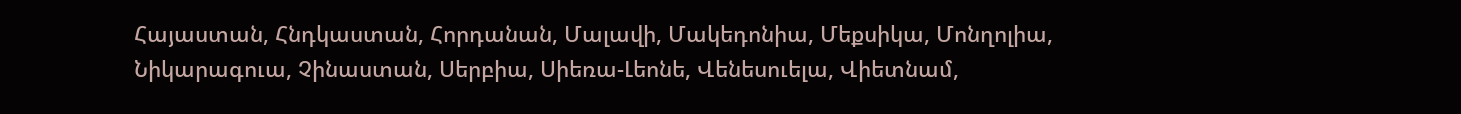Հայաստան, Հնդկաստան, Հորդանան, Մալավի, Մակեդոնիա, Մեքսիկա, Մոնղոլիա, Նիկարագուա, Չինաստան, Սերբիա, Սիեռա-Լեոնե, Վենեսուելա, Վիետնամ,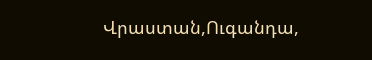Վրաստան,Ուգանդա,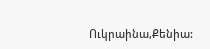Ուկրաինա,Քենիա: